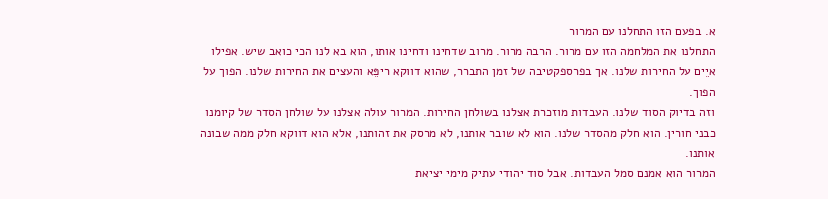א. בפעם הזו התחלנו עם המרור
התחלנו את המלחמה הזו עם מרור. הרבה מרור. מרוב שדחינו ודחינו אותו, הוא בא לנו הכי כואב שיש. אפילו איֵים על החירות שלנו. אך בפרספקטיבה של זמן התברר, שהוא דווקא ריפֵּא והעצים את החירות שלנו. הפוך על הפוך.
וזה בדיוק הסוד שלנו. העבדות מוזכרת אצלנו בשולחן החירות. המרור עולה אצלנו על שולחן הסדר של קיומנו כבני חורין. הוא חלק מהסדר שלנו. הוא לא שובר אותנו, לא מרסק את זהותנו, אלא הוא דווקא חלק ממה שבונה אותנו.
המרור הוא אמנם סמל העבדות. אבל סוד יהודי עתיק מימי יציאת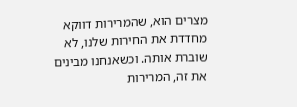מצרים הוא, שהמרירות דווקא מחדדת את החירות שלנו, לא שוברת אותה. וכשאנחנו מבינים את זה, המרירות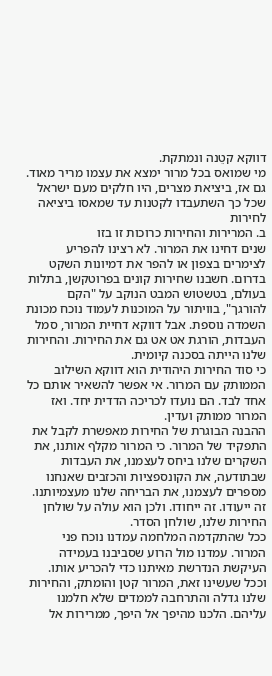דווקא קטֵנה ונמתקת.
מי שמואס בכל מרור ימצא את עצמו מריר מאוד. גם אז, ביציאת מצרים, היו חלקים מעם ישראל שכל כך השתעבדו לקטנות עד שמאסו ביציאה לחירות
ב. המרירות והחירות כרוכות זו בזו
שנים דחינו את המרור. לא רצינו להפריע לצימרים בצפון או להפר את דמיונות השקט בדרום. חשבנו שחירות קונים בפרוטקשן, בתלות בעולם, בטשטוש המבט הנוקב על "הקם להורגך", בוויתור על המוכנות לעמוד נוכח מכונת השמדה נוספת. אבל דווקא דחיית המרור, סמל העבדות, הורגת אט אט גם את החירות. והחירות שלנו הייתה בסכנה קיומית.
כי סוד החירות היהודית הוא דווקא השילוב הממותק עם המרור. אי אפשר להשאיר אותם כל אחד לבד. הם נועדו לכריכה הדדית יחד. ואז המרור ממותק ועדין.
ההבנה הבוגרת של החירות מאפשרת לקבל את התפקיד של המרור. כי המרור מקלף אותנו, את השקרים שלנו ביחס לעצמנו, את העבדות שבתודעה, את הקונספציות והכזבים שאנחנו מספרים לעצמנו, את הבריחה שלנו מעצמיותנו. זה ייעודו. זה ייחודו. ולכן הוא עולה על שולחן החירות שלנו, שולחן הסדר.
ככל שהתקדמה המלחמה עמדנו נוכח פני המרור. עמדנו מול הרוע שסביבנו בעמידה העיקשת הנדרשת מאיתנו כדי להכריע אותו. וככל שעשינו זאת, המרור קטן והומתק, והחירות שלנו גדלה והתרחבה לממדים שלא חלמנו עליהם. הלכנו מהיפך אל היפך, ממרירות אל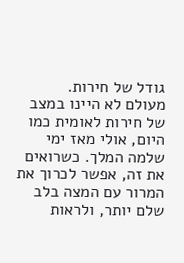גודל של חירות.
מעולם לא היינו במצב של חירות לאומית כמו היום, אולי מאז ימי שלמה המלך. כשרואים את זה, אפשר לכרוך את המרור עם המצה בלב שלם יותר, ולראות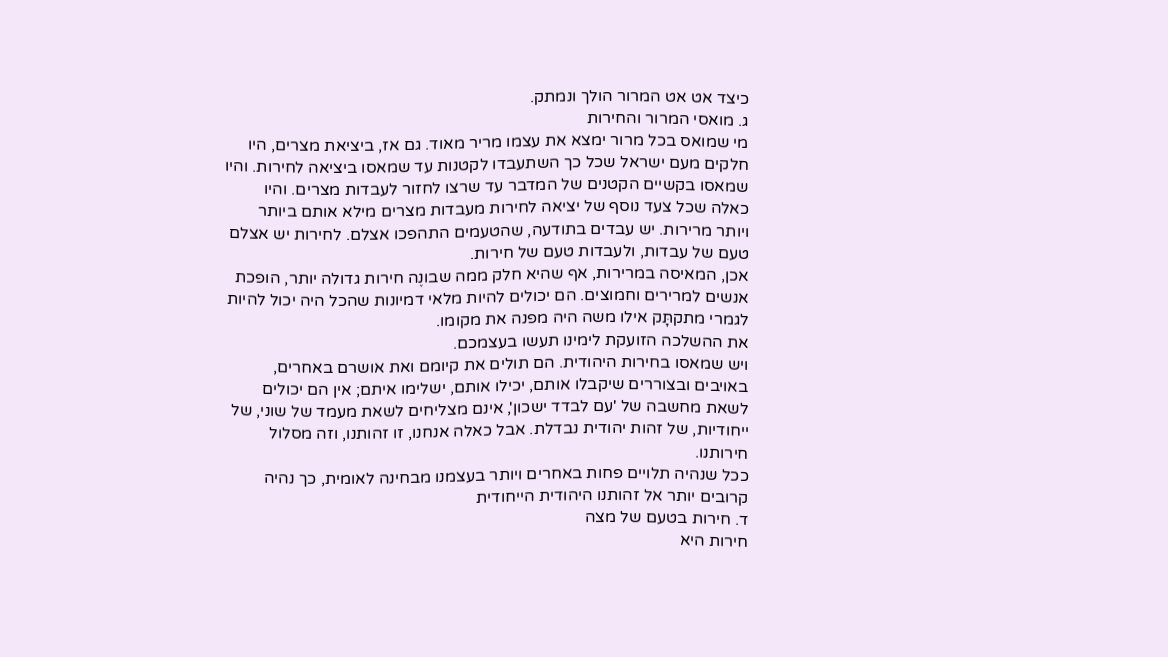כיצד אט אט המרור הולך ונמתק.
ג. מואסי המרור והחירות
מי שמואס בכל מרור ימצא את עצמו מריר מאוד. גם אז, ביציאת מצרים, היו חלקים מעם ישראל שכל כך השתעבדו לקטנות עד שמאסו ביציאה לחירות. והיו שמאסו בקשיים הקטנים של המדבר עד שרצו לחזור לעבדות מצרים. והיו כאלה שכל צעד נוסף של יציאה לחירות מעבדות מצרים מילא אותם ביותר ויותר מרירות. יש עבדים בתודעה, שהטעמים התהפכו אצלם. לחירות יש אצלם טעם של עבדות, ולעבדות טעם של חירות.
אכן, המאיסה במרירות, אף שהיא חלק ממה שבונֶה חירות גדולה יותר, הופכת אנשים למרירים וחמוצים. הם יכולים להיות מלאי דמיונות שהכל היה יכול להיות לגמרי מתקתָּק אילו משה היה מפנה את מקומו.
את ההשלכה הזועקת לימינו תעשו בעצמכם.
ויש שמאסו בחירות היהודית. הם תולים את קיומם ואת אושרם באחרים, באויבים ובצוררים שיקבלו אותם, יכילו אותם, ישלימו איתם; אין הם יכולים לשאת מחשבה של 'עם לבדד ישכון', אינם מצליחים לשאת מעמד של שוני, של ייחודיות, של זהות יהודית נבדלת. אבל כאלה אנחנו, זו זהותנו, וזה מסלול חירותנו.
ככל שנהיה תלויים פחות באחרים ויותר בעצמנו מבחינה לאומית, כך נהיה קרובים יותר אל זהותנו היהודית הייחודית
ד. חירות בטעם של מצה
חירות היא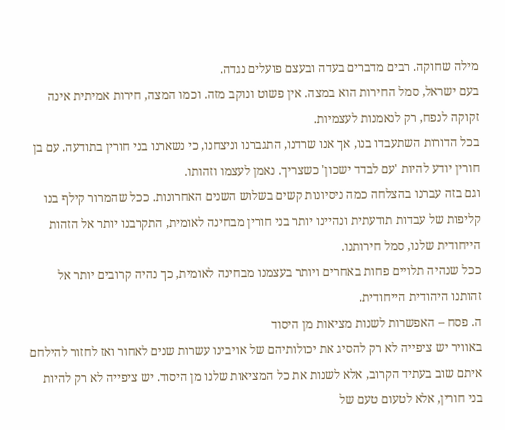מילה שחוקה. רבים מדברים בעדה ובעצם פועלים נגדה.
בעם ישראל, סמל החירות הוא במצה. אין פשוט ונוקב מזה. וכמו המצה, חירות אמיתית אינה זקוקה לנפח, רק לנאמנות לעצמיות.
בכל הדורות השתעבדו בנו, אך אנו שרדנו, התגברנו וניצחנו, כי נשארנו בני חורין בתודעה. עם בן חורין יודע להיות 'עם לבדד ישכון' כשצריך. נאמן לעצמו וזהותו.
וגם בזה עברנו בהצלחה כמה ניסיונות קשים בשלוש השנים האחרונות. ככל שהמרור קילף בנו קליפות של עבדות תודעתית ונהיינו יותר בני חורין מבחינה לאומית, התקרבנו יותר אל הזהות הייחודית שלנו, סמל חירותנו.
ככל שנהיה תלויים פחות באחרים ויותר בעצמנו מבחינה לאומית, כך נהיה קרובים יותר אל זהותנו היהודית הייחודית.
ה. פסח – האפשרות לשנות מציאות מן היסוד
באוויר יש ציפייה לא רק להסיג את יכולותיהם של אויבינו עשרות שנים לאחור ואז לחזור להילחם איתם שוב בעתיד הקרוב, אלא לשנות את כל המציאות שלנו מן היסוד. יש ציפייה לא רק להיות בני חורין, אלא לטעום טעם של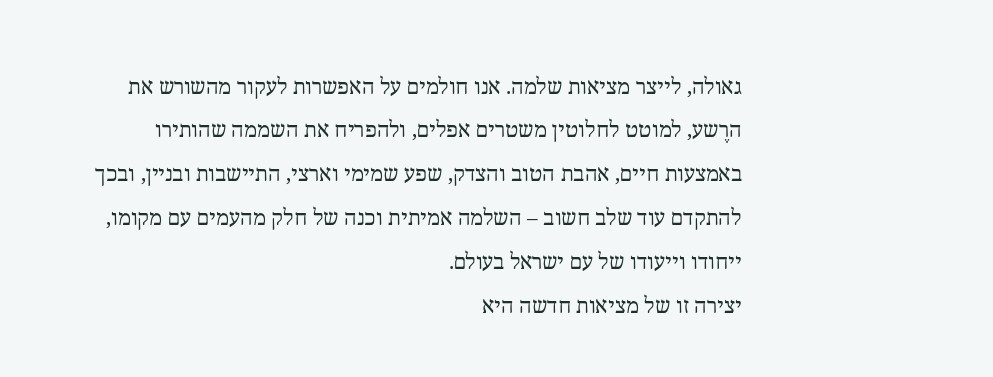גאולה, לייצר מציאות שלמה. אנו חולמים על האפשרות לעקור מהשורש את הרֶשע, למוטט לחלוטין משטרים אפלים, ולהפריח את השממה שהותירו באמצעות חיים, אהבת הטוב והצדק, שפע שמימי וארצי, התיישבות ובניין, ובכך להתקדם עוד שלב חשוב – השלמה אמיתית וכנה של חלק מהעמים עם מקומו, ייחודו וייעודו של עם ישראל בעולם.
יצירה זו של מציאות חדשה היא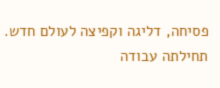פסיחה, דליגה וקפיצה לעולם חדש. תחילתה עבודה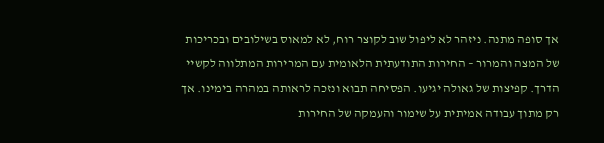אך סופה מתנה. ניזהר לא ליפול שוב לקוצר רוח, לא למאוס בשילובים ובכריכות של המצה והמרור – החירות התודעתית הלאומית עם המרירות המתלווה לקשיי הדרך. קפיצות של גאולה יגיעו. הפסיחה תבוא ונזכה לראותה במהרה בימינו. אך רק מתוך עבודה אמיתית על שימור והעמקה של החירות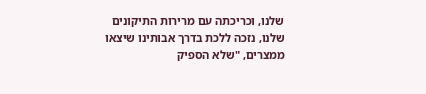שלנו, וכריכתה עם מרירות התיקונים שלנו, נזכה ללכת בדרך אבותינו שיצאו ממצרים, "שלא הספיק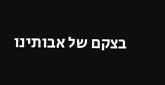בצקם של אבותינו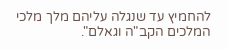להחמיץ עד שנגלה עליהם מלך מלכי המלכים הקב"ה וגאלם".